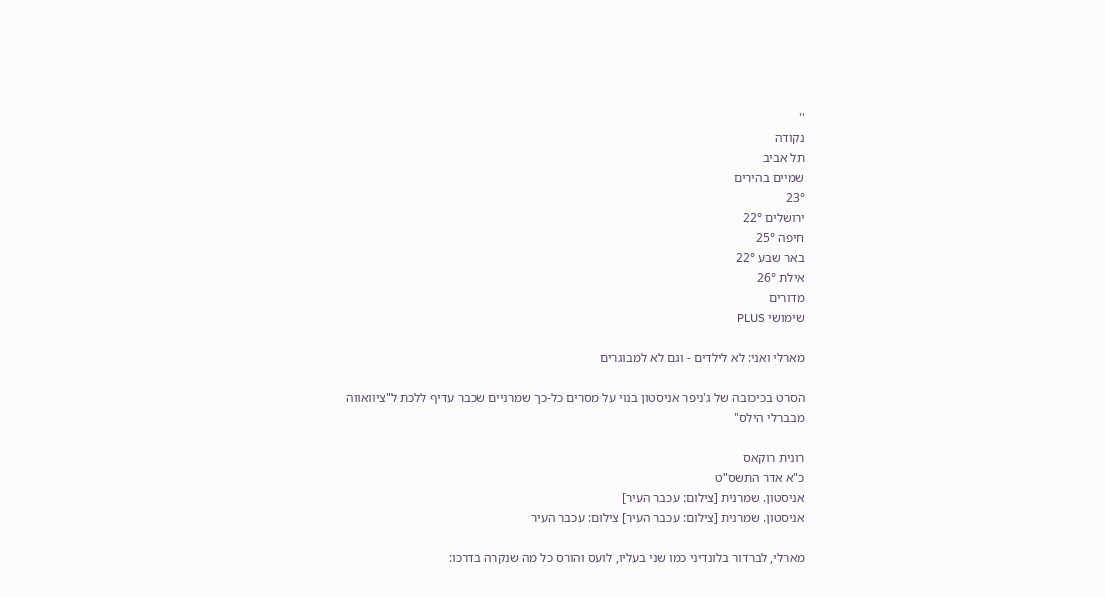''
נקודה
תל אביב
שמיים בהירים
23°
ירושלים 22°
חיפה 25°
באר שבע 22°
אילת 26°
מדורים
שימושי PLUS

מארלי ואני: לא לילדים - וגם לא למבוגרים

הסרט בכיכובה של ג'ניפר אניסטון בנוי על מסרים כל-כך שמרניים שכבר עדיף ללכת ל"ציוואווה מבברלי הילס"

רונית רוקאס
כ"א אדר התשס"ט
אניסטון. שמרנית [צילום: עכבר העיר]
אניסטון. שמרנית [צילום: עכבר העיר] צילום: עכבר העיר

מארלי, לברדור בלונדיני כמו שני בעליו, לועס והורס כל מה שנקרה בדרכו: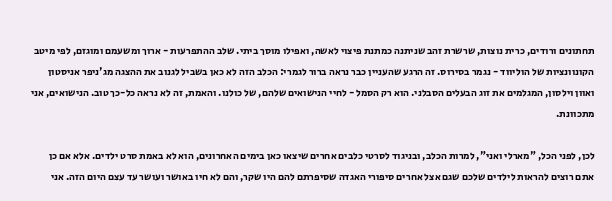תחתונים ורודים, כרית נוצות, שרשרת זהב שניתנה כמתנת פיצוי לאשה, ואפילו מוסך ביתי. שלב ההתפרעות - ארוך ומשעמם ומוגזם, לפי מיטב הקונוונציות של הוליווד - נגמר בסירוס. זה הרגע שהעניין כבר נראה ברור לגמרי: הכלב הזה לא כאן בשביל לגנוב את ההצגה מג'ניפר אניסטון ואוון וילסון, המגלמים את זוג הבעלים הסבלני. הוא רק הסמל - לחיי הנישואים שלהם, של כולנו. והאמת, זה לא נראה כל-כך טוב. הנישואים, אני מתכוונת.

לכן, לפני הכל, "מארלי ואני", למרות הכלב, ובניגוד לסרטי כלבים אחרים שיצאו כאן בימים האחרונים, הוא לא באמת סרט ילדים. אלא אם כן אתם רוצים להראות לילדים שלכם שגם אצל אחרים סיפורי האגדה שסיפרתם להם היו שקר, והם לא חיו באושר ועושר עד עצם היום הזה. אני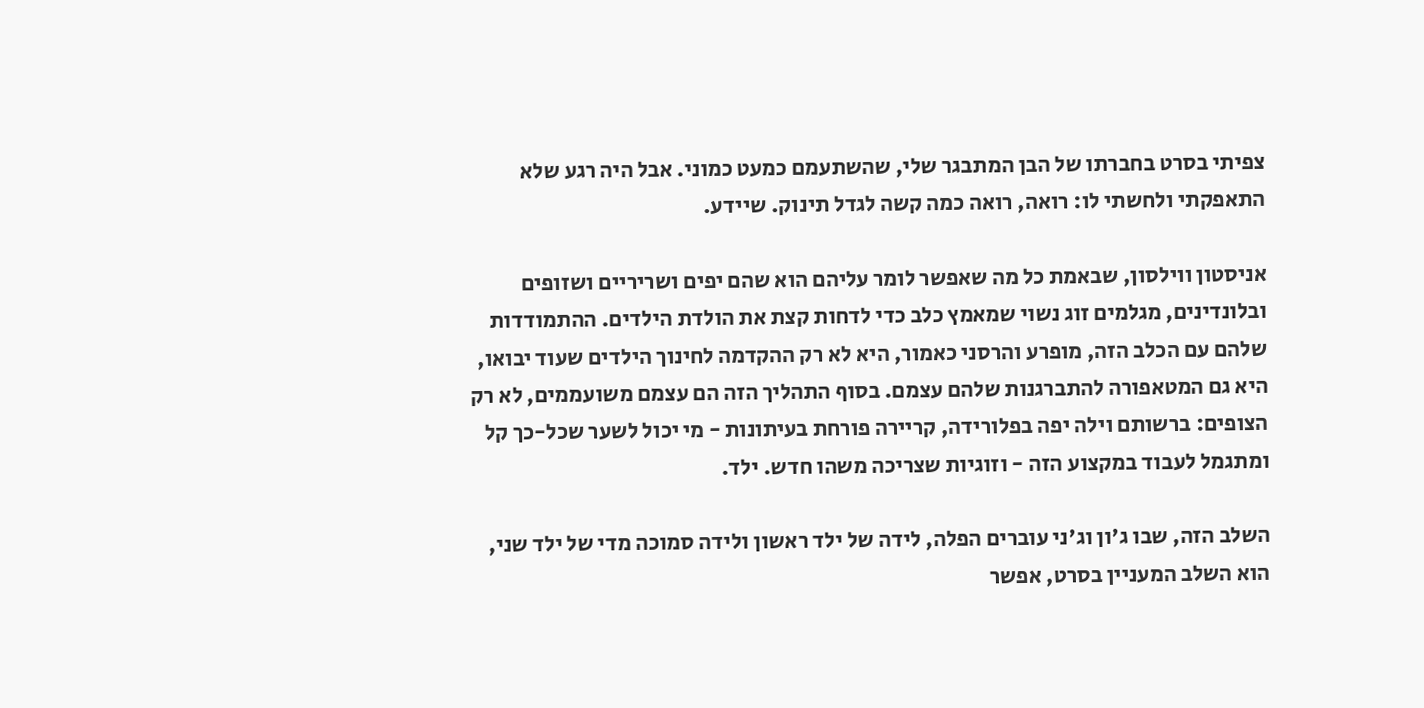צפיתי בסרט בחברתו של הבן המתבגר שלי, שהשתעמם כמעט כמוני. אבל היה רגע שלא התאפקתי ולחשתי לו: רואה, רואה כמה קשה לגדל תינוק. שיידע.

אניסטון ווילסון, שבאמת כל מה שאפשר לומר עליהם הוא שהם יפים ושריריים ושזופים ובלונדינים, מגלמים זוג נשוי שמאמץ כלב כדי לדחות קצת את הולדת הילדים. ההתמודדות שלהם עם הכלב הזה, מופרע והרסני כאמור, היא לא רק ההקדמה לחינוך הילדים שעוד יבואו, היא גם המטאפורה להתברגנות שלהם עצמם. בסוף התהליך הזה הם עצמם משועממים, לא רק הצופים: ברשותם וילה יפה בפלורידה, קריירה פורחת בעיתונות - מי יכול לשער שכל-כך קל ומתגמל לעבוד במקצוע הזה - וזוגיות שצריכה משהו חדש. ילד.

השלב הזה, שבו ג'ון וג'ני עוברים הפלה, לידה של ילד ראשון ולידה סמוכה מדי של ילד שני, הוא השלב המעניין בסרט, אפשר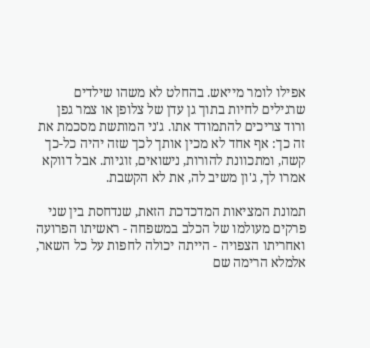אפילו לומר מייאש. בהחלט לא משהו שילדים שרגילים לחיות בתוך גן עדן של צלופן או צמר גפן ורוד צריכים להתמודד אתו. ג'ני המותשת מסכמת את זה כך: אף אחד לא מכין אותך לכך שזה יהיה כל-כך קשה, ומתכוונת להורות, נישואים, זוגיות. אבל דווקא אמרו לך, ג'ון משיב לה, את לא הקשבת.

תמונת המציאות המדכדכת הזאת, שנדחסת בין שני פרקים מעולמו של הכלב במשפחה - ראשיתו הפרועה ואחריתו הצפויה - הייתה יכולה לחפות על כל השאר, אלמלא הרימה שם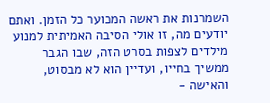השמרנות את ראשה המכוער כל הזמן. ואתם יודעים מה, זו אולי הסיבה האמיתית למנוע מילדים לצפות בסרט הזה, שבו הגבר ממשיך בחייו, ועדיין הוא לא מבסוט, והאישה -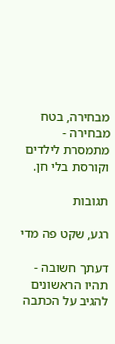מבחירה, בטח מבחירה - מתמסרת לילדים וקורסת בלי חן.

תגובות

רגע, שקט פה מדי

דעתך חשובה - תהיו הראשונים להגיב על הכתבה